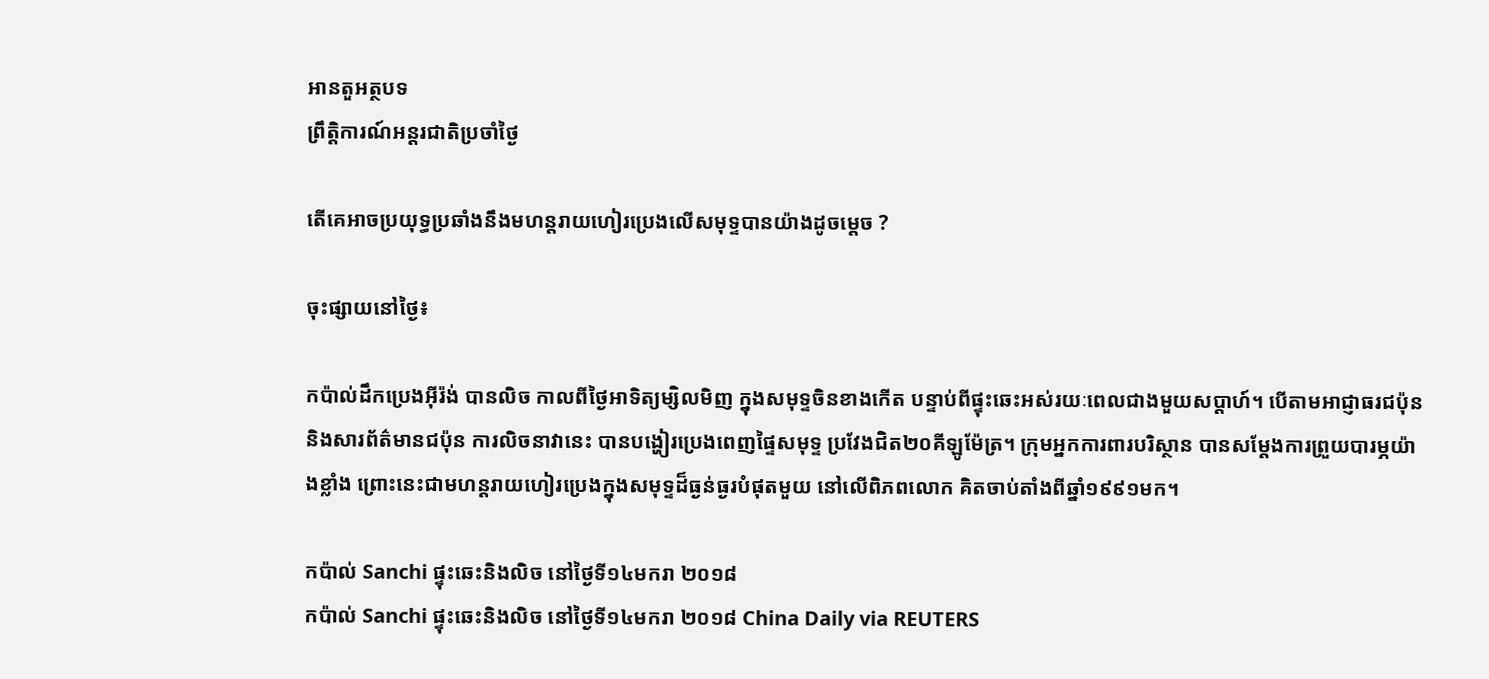អានតួអត្ថបទ
ព្រឹត្តិការណ៍អន្តរជាតិប្រចាំថ្ងៃ

តើគេអាចប្រយុទ្ធប្រឆាំងនឹងមហន្តរាយហៀរប្រេងលើសមុទ្ទបានយ៉ាងដូចម្តេច ?

ចុះផ្សាយនៅថ្ងៃ៖

កប៉ាល់ដឹកប្រេងអ៊ីរ៉ង់ បានលិច កាលពីថ្ងៃអាទិត្យម្សិលមិញ ក្នុងសមុទ្ទចិនខាងកើត បន្ទាប់ពីផ្ទុះឆេះអស់រយៈពេលជាងមួយសប្តាហ៍។ បើតាមអាជ្ញាធរជប៉ុន និងសារព័ត៌មានជប៉ុន ការលិចនាវានេះ បានបង្ហៀរប្រេងពេញផ្ទៃសមុទ្ទ ប្រវែងជិត២០គីឡូម៉ែត្រ។ ក្រុមអ្នកការពារបរិស្ថាន បានសម្តែងការព្រួយបារម្ភយ៉ាងខ្លាំង ព្រោះនេះជាមហន្តរាយហៀរប្រេងក្នុងសមុទ្ទដ៏ធ្ងន់ធ្ងរបំផុតមួយ នៅលើពិភពលោក គិតចាប់តាំងពីឆ្នាំ១៩៩១មក។

កប៉ាល់ Sanchi ផ្ទុះឆេះនិងលិច នៅថ្ងៃទី១៤មករា ២០១៨
កប៉ាល់ Sanchi ផ្ទុះឆេះនិងលិច នៅថ្ងៃទី១៤មករា ២០១៨ China Daily via REUTERS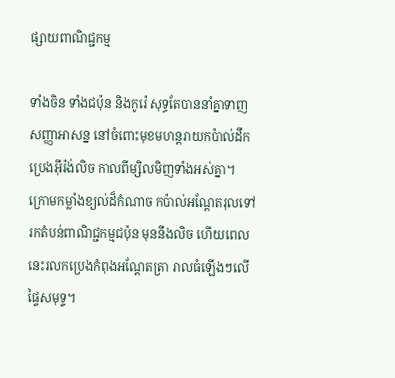ផ្សាយពាណិជ្ជកម្ម

ទាំងចិន ទាំងជប៉ុន និងកូរ៉េ សុទ្ធតែបាននាំគ្នាទាញសញ្ញាអាសន្ន នៅចំពោះមុខមហន្តរាយកប៉ាល់ដឹកប្រេងអ៊ីរ៉ង់លិច កាលពីម្សិលមិញទាំងអស់គ្នា។ ក្រោមកម្លាំងខ្យល់ដ៏កំណាច កប៉ាល់អណ្តែតរុលទៅរកតំបន់ពាណិជ្ជកម្មជប៉ុន មុននឹងលិច ហើយពេលនេះរលកប្រេងកំពុងអណ្តែតត្រា រាលធំឡើងៗលើផ្ទៃសមុទ្ទ។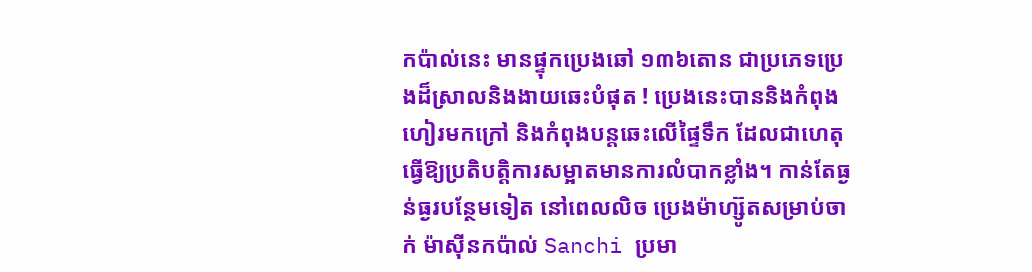កប៉ាល់នេះ មានផ្ទុកប្រេងឆៅ ១៣៦តោន ជាប្រភេទប្រេងដ៏ស្រាលនិងងាយឆេះបំផុត ! ប្រេងនេះបាននិងកំពុងហៀរមកក្រៅ និងកំពុងបន្តឆេះលើផ្ទៃទឹក ដែលជាហេតុធ្វើឱ្យប្រតិបត្តិការសម្អាតមានការលំបាកខ្លាំង។ កាន់តែធ្ងន់ធ្ងរបន្ថែមទៀត នៅពេលលិច ប្រេងម៉ាហ្ស៊ូតសម្រាប់ចាក់ ម៉ាស៊ីនកប៉ាល់ Sanchi ប្រមា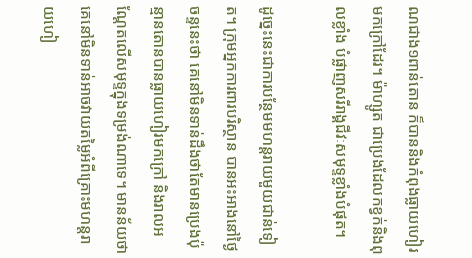ណជាង១ពាន់តោន ក៏បាននិងកំពុងធ្លាយហៀរមកក្រៅដែរ។ ម៉ាហ្សូត ជាប្រេងដែលកខ្វក់និងពុលខ្លាំង បំផ្លាញសរីរាង្គជីវៈសមុទ្ទខ្លាំងបំផុត។

ដូច្នេះនេះជាការបន្ថែមមហន្តរាយមួយជាន់ទៀត។ ក្រុមអ្នកការពារបរិស្ថាន បានអះអាងនៅថ្ងៃចន្ទនេះថា គេនៅមិនទាន់ដឹងថាតែមានប្រេងប៉ុន្មានតោនបានធ្លាយហៀរមកក្រៅ និងរាលអណ្តែតលើសមុទ្ទក្នុងទម្រង់ណាទេ។ មានន័យថាគេនៅមិនទាន់អាចវាយតម្លៃអំពីគ្រោះមហន្តរាយហៀ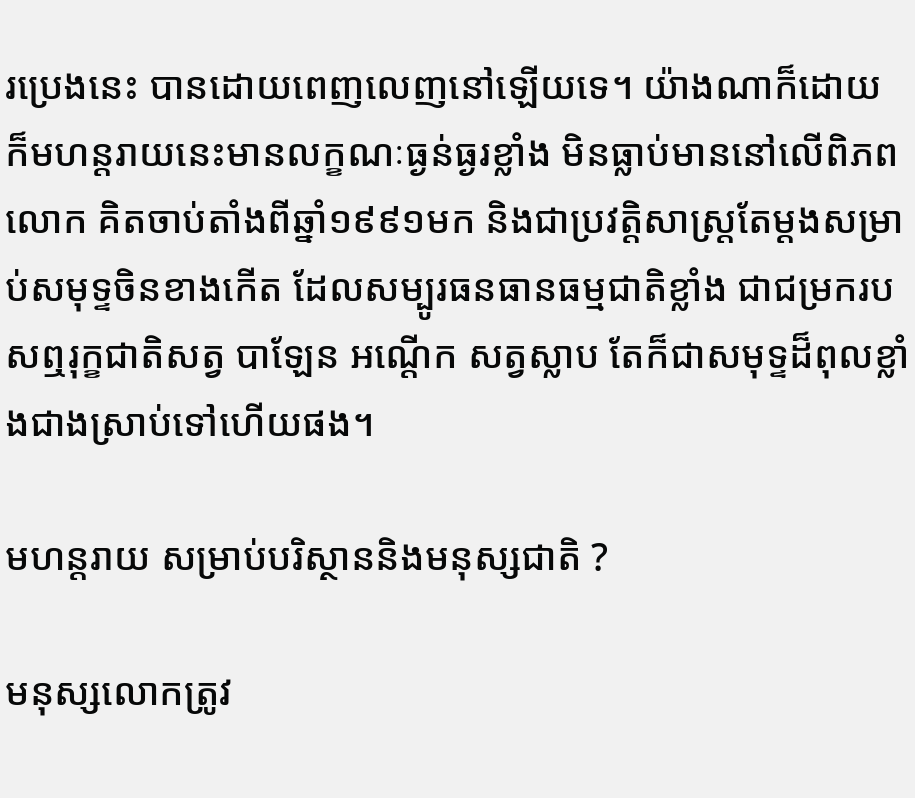រប្រេងនេះ បានដោយពេញលេញនៅឡើយទេ។ យ៉ាងណាក៏ដោយ ក៏មហន្តរាយនេះមានលក្ខណៈធ្ងន់ធ្ងរខ្លាំង មិនធ្លាប់មាននៅលើពិភពលោក គិតចាប់តាំងពីឆ្នាំ១៩៩១មក និងជាប្រវត្តិសាស្ត្រតែម្តងសម្រាប់សមុទ្ទចិនខាងកើត ដែលសម្បូរធនធានធម្មជាតិខ្លាំង ជាជម្រករបសឮរុក្ខជាតិសត្វ បាឡែន អណ្តើក សត្វស្លាប តែក៏ជាសមុទ្ទដ៏ពុលខ្លាំងជាងស្រាប់ទៅហើយផង។

មហន្តរាយ សម្រាប់បរិស្ថាននិងមនុស្សជាតិ ?

មនុស្សលោកត្រូវ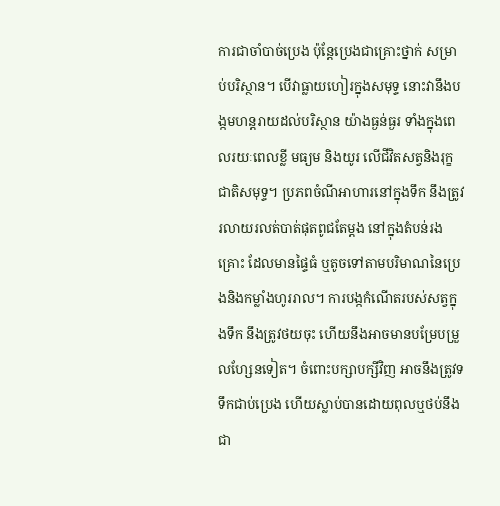ការជាចាំបាច់ប្រេង ប៉ុន្តែប្រេងជាគ្រោះថ្នាក់ សម្រាប់បរិស្ថាន។ បើវាធ្លាយហៀរក្នុងសមុទ្ទ នោះវានឹងបង្កមហន្តរាយដល់បរិស្ថាន យ៉ាងធ្ងន់ធ្ងរ ទាំងក្នុងពេលរយៈពេលខ្លី មធ្យម និងយូរ លើជីវិតសត្វនិងរុក្ខជាតិសមុទ្ទ។ ប្រភពចំណីអាហារនៅក្នុងទឹក នឹងត្រូវរលាយរលត់បាត់ផុតពូជតែម្តង នៅក្នុងតំបន់រងគ្រោះ ដែលមានផ្ទៃធំ ឬតូចទៅតាមបរិមាណនៃប្រេងនិងកម្លាំងហូររាល។ ការបង្កកំណើតរបស់សត្វក្នុងទឹក នឹងត្រូវថយចុះ ហើយនឹងអាចមានបម្រែបម្រួលហ្សែនទៀត។ ចំពោះបក្សាបក្សីវិញ អាចនឹងត្រូវទទឹកជាប់ប្រេង ហើយស្លាប់បានដោយពុលឬថប់នឹងជា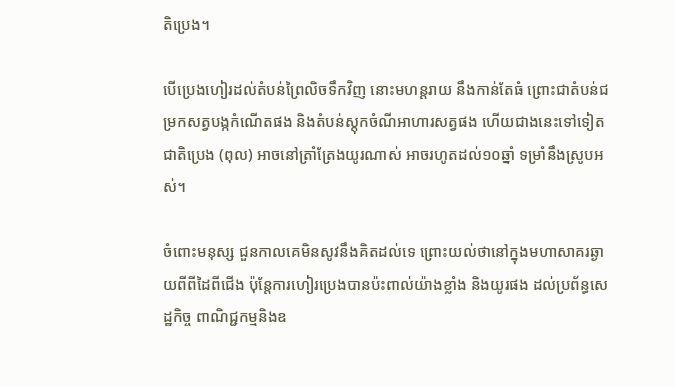តិប្រេង។

បើប្រេងហៀរដល់តំបន់ព្រៃលិចទឹកវិញ នោះមហន្តរាយ នឹងកាន់តែធំ ព្រោះជាតំបន់ជម្រកសត្វបង្កកំណើតផង និងតំបន់ស្តុកចំណីអាហារសត្វផង ហើយជាងនេះទៅទៀតជាតិប្រេង (ពុល) អាចនៅត្រាំត្រែងយូរណាស់ អាចរហូតដល់១០ឆ្នាំ ទម្រាំនឹងស្រូបអស់។

ចំពោះមនុស្ស ជួនកាលគេមិនសូវនឹងគិតដល់ទេ ព្រោះយល់ថានៅក្នុងមហាសាគរឆ្ងាយពីពីដៃពីជើង ប៉ុន្តែការហៀរប្រេងបានប៉ះពាល់យ៉ាងខ្លាំង និងយូរផង ដល់ប្រព័ន្ធសេដ្ឋកិច្ច ពាណិជ្ជកម្មនិងឧ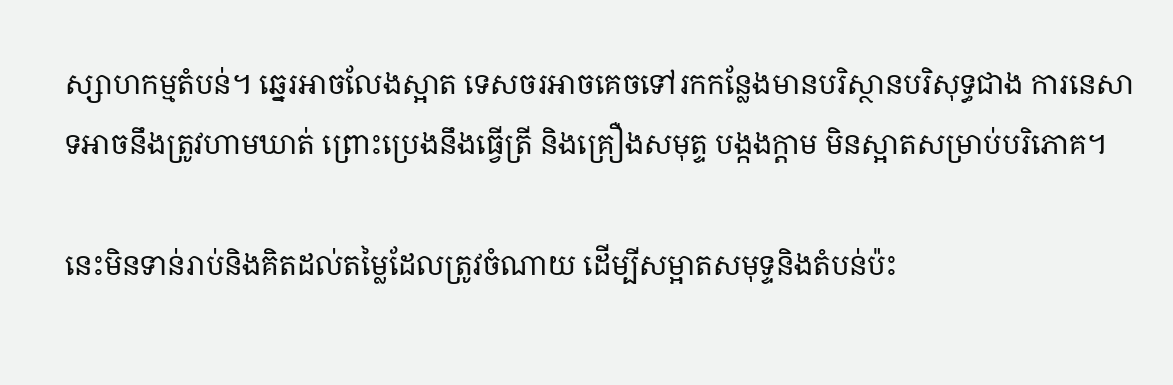ស្សាហកម្មតំបន់។ ឆ្នេរអាចលែងស្អាត ទេសចរអាចគេចទៅរកកន្លែងមានបរិស្ថានបរិសុទ្ធជាង ការនេសាទអាចនឹងត្រូវហាមឃាត់ ព្រោះប្រេងនឹងធ្វើត្រី និងគ្រឿងសមុត្ទ បង្កងក្តាម មិនស្អាតសម្រាប់បរិភោគ។

នេះមិនទាន់រាប់និងគិតដល់តម្លៃដែលត្រូវចំណាយ ដើម្បីសម្អាតសមុទ្ទនិងតំបន់ប៉ះ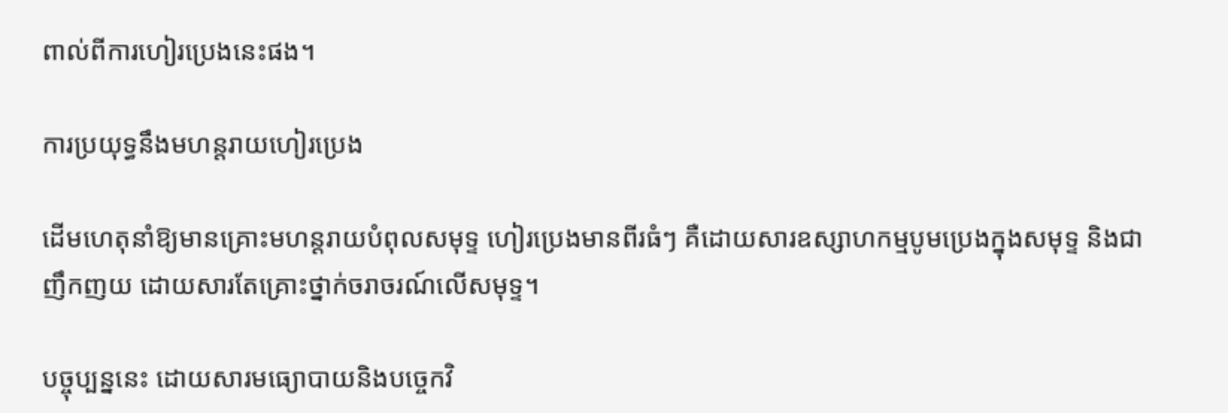ពាល់ពីការហៀរប្រេងនេះផង។

ការប្រយុទ្ធនឹងមហន្តរាយហៀរប្រេង

ដើមហេតុនាំឱ្យមានគ្រោះមហន្តរាយបំពុលសមុទ្ទ ហៀរប្រេងមានពីរធំៗ គឺដោយសារឧស្សាហកម្មបូមប្រេងក្នុងសមុទ្ទ និងជាញឹកញយ ដោយសារតែគ្រោះថ្នាក់ចរាចរណ៍លើសមុទ្ទ។

បច្ចុប្បន្ននេះ ដោយសារមធ្យោបាយនិងបច្ចេកវិ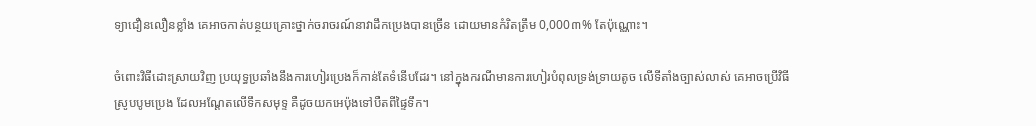ទ្យាជឿនលឿនខ្លាំង គេអាចកាត់បន្ថយគ្រោះថ្នាក់ចរាចរណ៍នាវាដឹកប្រេងបានច្រើន ដោយមានកំរិតត្រឹម 0,000៣% តែប៉ុណ្ណោះ។

ចំពោះវិធីដោះស្រាយវិញ ប្រយុទ្ធប្រឆាំងនឹងការហៀរប្រេងក៏កាន់តែទំនើបដែរ។ នៅក្នុងករណីមានការហៀរបំពុលទ្រង់ទ្រាយតូច លើទីតាំងច្បាស់លាស់ គេអាចប្រើវិធីស្រូបបូមប្រេង ដែលអណ្តែតលើទឹកសមុទ្ទ គឺដូចយកអេប៉ុងទៅបឺតពីផ្ទៃទឹក។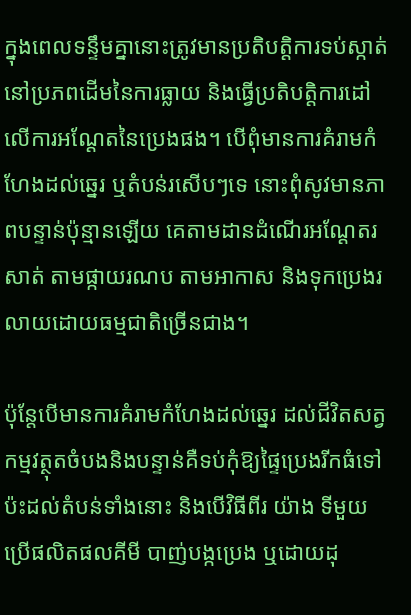ក្នុងពេលទន្ទឹមគ្នានោះត្រូវមានប្រតិបត្តិការទប់ស្កាត់នៅប្រភពដើមនៃការធ្លាយ និងធ្វើប្រតិបត្តិការដៅលើការអណ្តែតនៃប្រេងផង។ បើពុំមានការគំរាមកំហែងដល់ឆ្នេរ ឬតំបន់រសើបៗទេ នោះពុំសូវមានភាពបន្ទាន់ប៉ុន្មានឡើយ គេតាមដានដំណើរអណ្តែតរសាត់ តាមផ្កាយរណប តាមអាកាស និងទុកប្រេងរលាយដោយធម្មជាតិច្រើនជាង។

ប៉ុន្តែបើមានការគំរាមកំហែងដល់ឆ្នេរ ដល់ជីវិតសត្វ កម្មវត្ថុតចំបងនិងបន្ទាន់គឺទប់កុំឱ្យផ្ទៃប្រេងរីកធំទៅប៉ះដល់តំបន់ទាំងនោះ និងបើវិធីពីរ យ៉ាង ទីមួយ ប្រើផលិតផលគីមី បាញ់បង្កប្រេង ឬដោយដុ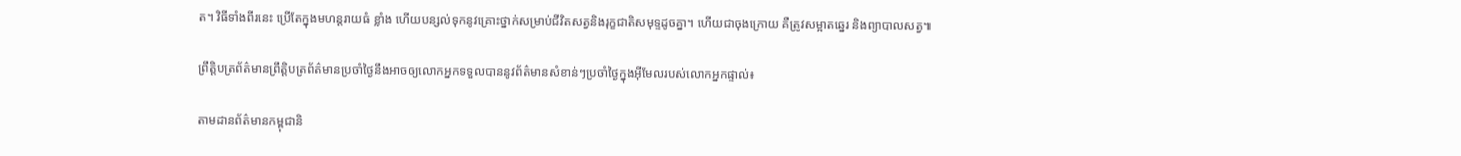ត។ វិធីទាំងពីរនេះ ប្រើតែក្នុងមហន្តរាយធំ ខ្លាំង ហើយបន្សល់ទុកនូវគ្រោះថ្នាក់សម្រាប់ជីវិតសត្វនិងរុក្ខជាតិសមុទ្ទដូចគ្នា។ ហើយជាចុងក្រោយ គឺត្រូវសម្អាតឆ្នេរ និងព្យាបាលសត្វ៕

ព្រឹត្តិបត្រព័ត៌មានព្រឹត្តិបត្រព័ត៌មានប្រចាំថ្ងៃនឹងអាចឲ្យលោកអ្នកទទួលបាននូវព័ត៌មានសំខាន់ៗប្រចាំថ្ងៃក្នុងអ៊ីមែលរបស់លោកអ្នកផ្ទាល់៖

តាមដានព័ត៌មានកម្ពុជានិ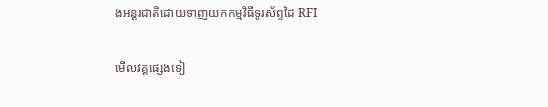ងអន្តរជាតិដោយទាញយកកម្មវិធីទូរស័ព្ទដៃ RFI

មើលវគ្គផ្សេងទៀ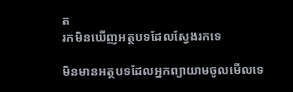ត
រកមិនឃើញអត្ថបទដែលស្វែងរកទេ

មិនមានអត្ថបទដែលអ្នកព្យាយាមចូលមើលទេ